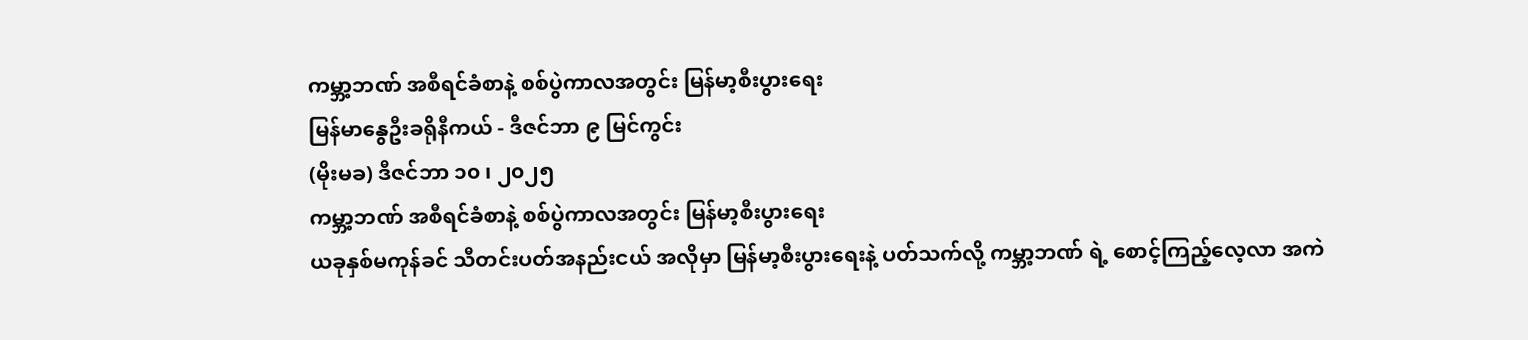ကမ္ဘာ့ဘဏ် အစီရင်ခံစာနဲ့ စစ်ပွဲကာလအတွင်း မြန်မာ့စီးပွားရေး
မြန်မာနွေဦးခရိုနီကယ် - ဒီဇင်ဘာ ၉ မြင်ကွင်း
(မိုးမခ) ဒီဇင်ဘာ ၁၀ ၊ ၂၀၂၅
ကမ္ဘာ့ဘဏ် အစီရင်ခံစာနဲ့ စစ်ပွဲကာလအတွင်း မြန်မာ့စီးပွားရေး
ယခုနှစ်မကုန်ခင် သီတင်းပတ်အနည်းငယ် အလိုမှာ မြန်မာ့စီးပွားရေးနဲ့ ပတ်သက်လို့ ကမ္ဘာ့ဘဏ် ရဲ့ စောင့်ကြည့်လေ့လာ အကဲ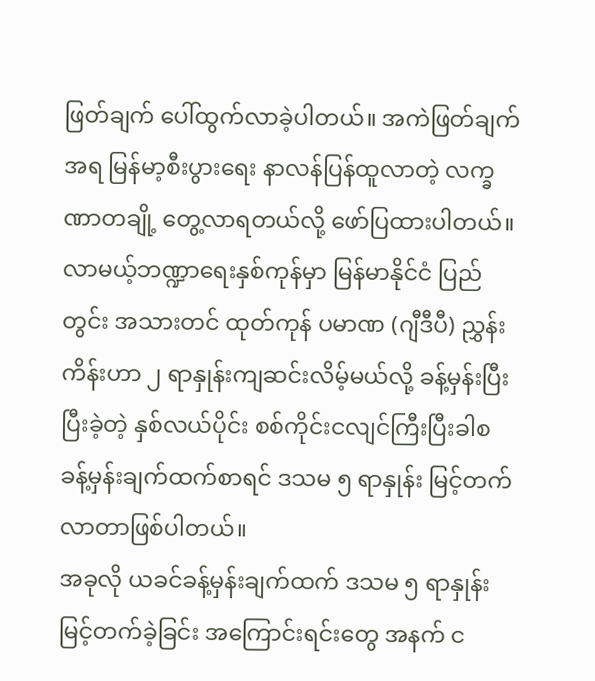ဖြတ်ချက် ပေါ်ထွက်လာခဲ့ပါတယ်။ အကဲဖြတ်ချက် အရ မြန်မာ့စီးပွားရေး နာလန်ပြန်ထူလာတဲ့ လက္ခဏာတချို့ တွေ့လာရတယ်လို့ ဖော်ပြထားပါတယ်။ လာမယ့်ဘဏ္ဍာရေးနှစ်ကုန်မှာ မြန်မာနိုင်ငံ ပြည်တွင်း အသားတင် ထုတ်ကုန် ပမာဏ (ဂျီဒီပီ) ညွှန်းကိန်းဟာ ၂ ရာနှုန်းကျဆင်းလိမ့်မယ်လို့ ခန့်မှန်းပြီး ပြီးခဲ့တဲ့ နှစ်လယ်ပိုင်း စစ်ကိုင်းငလျင်ကြီးပြီးခါစ ခန့်မှန်းချက်ထက်စာရင် ဒသမ ၅ ရာနှုန်း မြင့်တက်လာတာဖြစ်ပါတယ်။
အခုလို ယခင်ခန့်မှန်းချက်ထက် ဒသမ ၅ ရာနှုန်းမြင့်တက်ခဲ့ခြင်း အကြောင်းရင်းတွေ အနက် င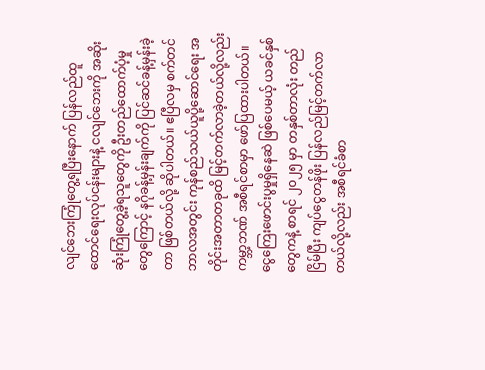လျင်ဘေးကြုံတွေ့ရပြီးနောက် ပြန်လည်ထူထောင်ရေးလုပ်ငန်းများနဲ့ ငလျင်ဘေးကို အဆိုးဆုံးကြုံတွေ့ခဲ့ရသူတွေကို ဦးတည်ထောက်ပံ့မှုတွေကြောင့် နဂိုခန့်မှန်းချက်ကို ပြင်ဆင်ခန့်မှန်းခဲ့တာ ဖြစ်တယ်လို့ ဆိုပါတယ်။ ဧပြီလမှ စက်တင်ဘာလအတွင်း ကုန်စည်သယ်ယူပို့ဆောင်ရေး အတိုင်းအတာတခုထိ မြင့်တက်လာခဲ့တယ်လို့လည်း ကမ္ဘာ့ဘဏ် အစီရင်စာမှာ ဖော်ပြထားပါတယ်။
ငွေကြေးဖောင်းပွမှုရှိနေဆဲ ဖြစ်ပေမယ့် ယခင်နှစ်တွေကနဲ့ စာရင် ၂၀၂၅ မှာ တနှစ်တာလုံး တည်ငြိမ်ပြီး ကျပ်ငွေတန်ဖိုး ပြန်လည်မြင့်တက်လာတယ်လို့လည်း အစီရင်ခံစာ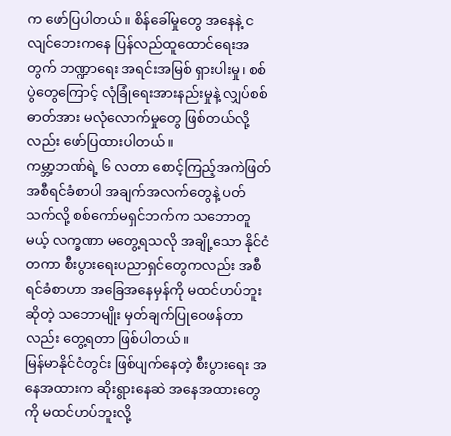က ဖော်ပြပါတယ်။ စိန်ခေါ်မှုတွေ အနေနဲ့ ငလျင်ဘေးကနေ ပြန်လည်ထူထောင်ရေးအတွက် ဘဏ္ဍာရေး အရင်းအမြစ် ရှားပါးမှု၊ စစ်ပွဲတွေကြောင့် လုံခြုံရေးအားနည်းမှုနဲ့ လျှပ်စစ်ဓာတ်အား မလုံလောက်မှုတွေ ဖြစ်တယ်လို့လည်း ဖော်ပြထားပါတယ်။
ကမ္ဘာ့ဘဏ်ရဲ့ ၆ လတာ စောင့်ကြည့်အကဲဖြတ် အစီရင်ခံစာပါ အချက်အလက်တွေနဲ့ ပတ်သက်လို့ စစ်ကော်မရှင်ဘက်က သဘောတူမယ့် လက္ခဏာ မတွေ့ရသလို အချို့သော နိုင်ငံတကာ စီးပွားရေးပညာရှင်တွေကလည်း အစီရင်ခံစာဟာ အခြေအနေမှန်ကို မထင်ဟပ်ဘူးဆိုတဲ့ သဘောမျိုး မှတ်ချက်ပြုဝေဖန်တာလည်း တွေ့ရတာ ဖြစ်ပါတယ်။
မြန်မာနိုင်ငံတွင်း ဖြစ်ပျက်နေတဲ့ စီးပွားရေး အနေအထားက ဆိုးရွားနေဆဲ အနေအထားတွေကို မထင်ဟပ်ဘူးလို့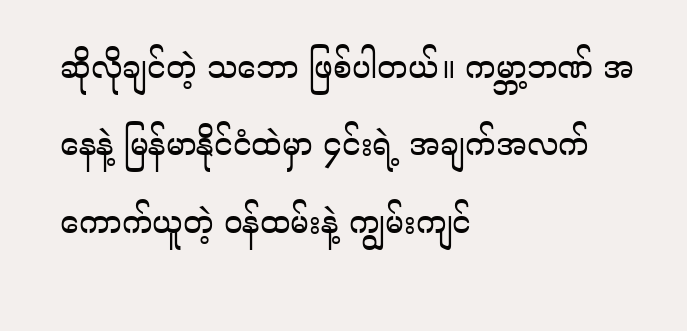ဆိုလိုချင်တဲ့ သဘော ဖြစ်ပါတယ်။ ကမ္ဘာ့ဘဏ် အနေနဲ့ မြန်မာနိုင်ငံထဲမှာ ၄င်းရဲ့ အချက်အလက် ကောက်ယူတဲ့ ဝန်ထမ်းနဲ့ ကျွမ်းကျင်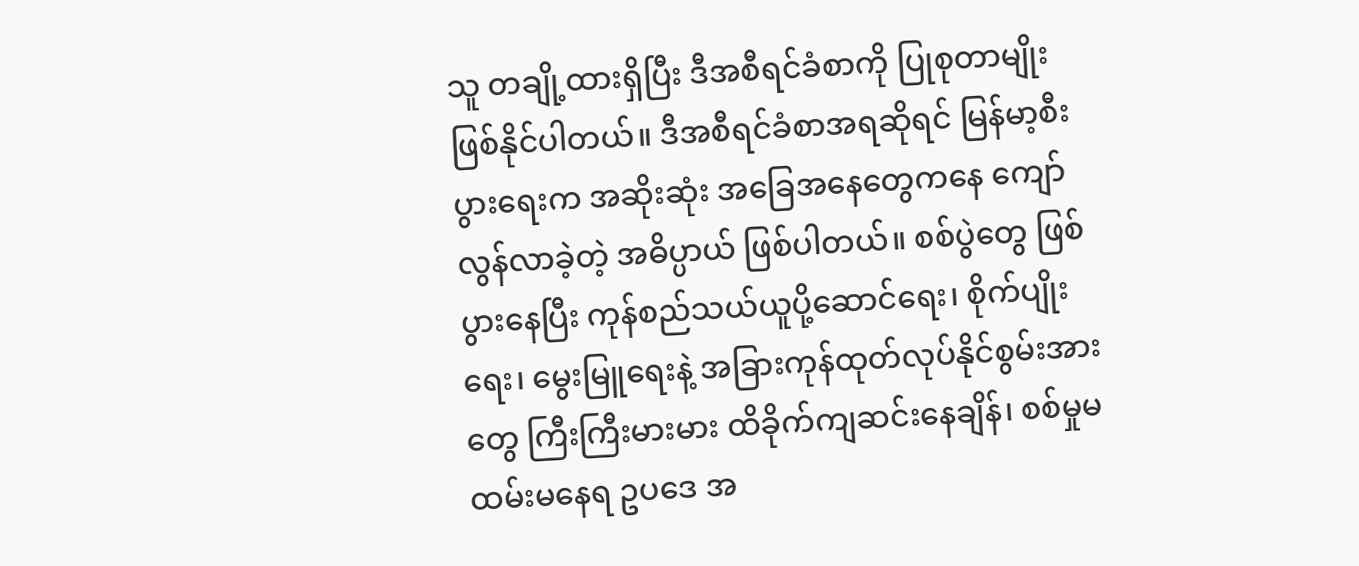သူ တချို့ထားရှိပြီး ဒီအစီရင်ခံစာကို ပြုစုတာမျိုး ဖြစ်နိုင်ပါတယ်။ ဒီအစီရင်ခံစာအရဆိုရင် မြန်မာ့စီးပွားရေးက အဆိုးဆုံး အခြေအနေတွေကနေ ကျော်လွန်လာခဲ့တဲ့ အဓိပ္ပာယ် ဖြစ်ပါတယ်။ စစ်ပွဲတွေ ဖြစ်ပွားနေပြီး ကုန်စည်သယ်ယူပို့ဆောင်ရေး၊ စိုက်ပျိုးရေး၊ မွေးမြူရေးနဲ့ အခြားကုန်ထုတ်လုပ်နိုင်စွမ်းအားတွေ ကြီးကြီးမားမား ထိခိုက်ကျဆင်းနေချိန်၊ စစ်မှုမထမ်းမနေရ ဥပဒေ အ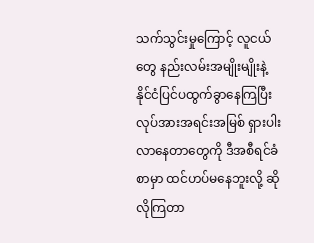သက်သွင်းမှုကြောင့် လူငယ်တွေ နည်းလမ်းအမျိုးမျိုးနဲ့ နိုင်ငံပြင်ပထွက်ခွာနေကြပြီး လုပ်အားအရင်းအမြစ် ရှားပါးလာနေတာတွေကို ဒီအစီရင်ခံစာမှာ ထင်ဟပ်မနေဘူးလို့ ဆိုလိုကြတာ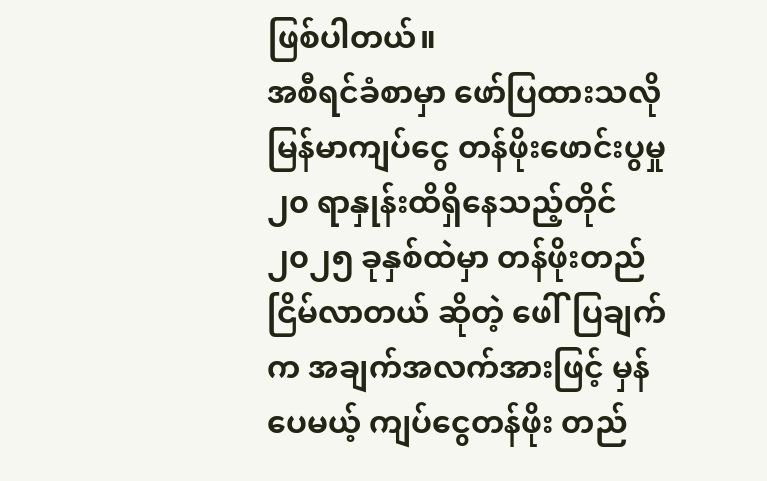ဖြစ်ပါတယ်။
အစီရင်ခံစာမှာ ဖော်ပြထားသလို မြန်မာကျပ်ငွေ တန်ဖိုးဖောင်းပွမှု ၂၀ ရာနှုန်းထိရှိနေသည့်တိုင် ၂၀၂၅ ခုနှစ်ထဲမှာ တန်ဖိုးတည်ငြိမ်လာတယ် ဆိုတဲ့ ဖေါ်ပြချက်က အချက်အလက်အားဖြင့် မှန်ပေမယ့် ကျပ်ငွေတန်ဖိုး တည်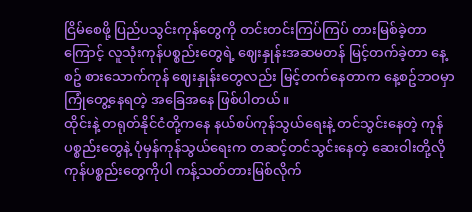ငြိမ်စေဖို့ ပြည်ပသွင်းကုန်တွေကို တင်းတင်းကြပ်ကြပ် တားမြစ်ခဲ့တာကြောင့် လူသုံးကုန်ပစ္စည်းတွေရဲ့ ဈေးနှုန်းအဆမတန် မြင့်တက်ခဲ့တာ နေ့စဥ် စားသောက်ကုန် ဈေးနှုန်းတွေလည်း မြင့်တက်နေတာက နေ့စဥ်ဘဝမှာ ကြုံတွေ့နေရတဲ့ အခြေအနေ ဖြစ်ပါတယ်။
ထိုင်းနဲ့ တရုတ်နိုင်ငံတို့ကနေ နယ်စပ်ကုန်သွယ်ရေးနဲ့ တင်သွင်းနေတဲ့ ကုန်ပစ္စည်းတွေနဲ့ ပုံမှန်ကုန်သွယ်ရေးက တဆင့်တင်သွင်းနေတဲ့ ဆေးဝါးတို့လို ကုန်ပစ္စည်းတွေကိုပါ ကန့်သတ်တားမြစ်လိုက်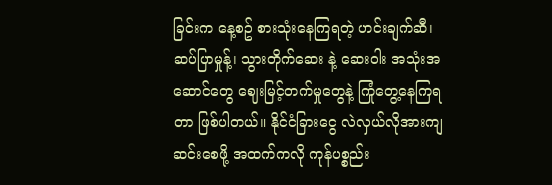ခြင်းက နေ့စဥ် စားသုံးနေကြရတဲ့ ဟင်းချက်ဆီ၊ ဆပ်ပြာမှုန့်၊ သွားတိုက်ဆေး နဲ့ ဆေးဝါး အသုံးအဆောင်တွေ ဈေးမြင့်တက်မှုတွေနဲ့ ကြုံတွေ့နေကြရတာ ဖြစ်ပါတယ်။ နိုင်ငံခြားငွေ လဲလှယ်လိုအားကျဆင်းစေဖို့ အထက်ကလို ကုန်ပစ္စည်း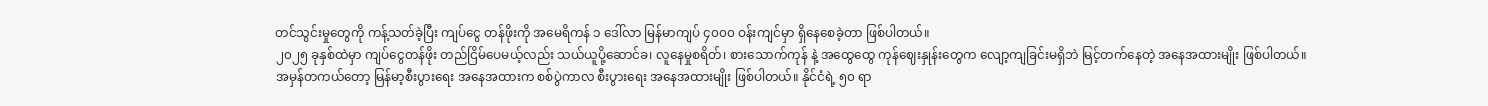တင်သွင်းမှုတွေကို ကန့်သတ်ခဲ့ပြီး ကျပ်ငွေ တန်ဖိုးကို အမေရိကန် ၁ ဒေါ်လာ မြန်မာကျပ် ၄၀၀၀ ဝန်းကျင်မှာ ရှိနေစေခဲ့တာ ဖြစ်ပါတယ်။
၂၀၂၅ ခုနှစ်ထဲမှာ ကျပ်ငွေတန်ဖိုး တည်ငြိမ်ပေမယ့်လည်း သယ်ယူပို့ဆောင်ခ၊ လူနေမှုစရိတ်၊ စားသောက်ကုန် နဲ့ အထွေထွေ ကုန်ဈေးနှုန်းတွေက လျော့ကျခြင်းမရှိဘဲ မြင့်တက်နေတဲ့ အနေအထားမျိုး ဖြစ်ပါတယ်။
အမှန်တကယ်တော့ မြန်မာ့စီးပွားရေး အနေအထားက စစ်ပွဲကာလ စီးပွားရေး အနေအထားမျိုး ဖြစ်ပါတယ်။ နိုင်ငံရဲ့ ၅၀ ရာ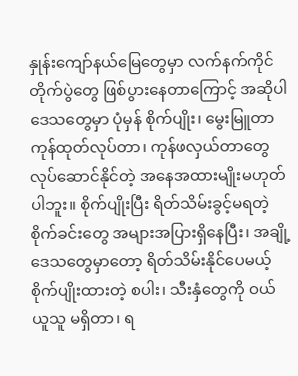နှုန်းကျော်နယ်မြေတွေမှာ လက်နက်ကိုင်တိုက်ပွဲတွေ ဖြစ်ပွားနေတာကြောင့် အဆိုပါ ဒေသတွေမှာ ပုံမှန် စိုက်ပျိုး၊ မွေးမြူတာ ကုန်ထုတ်လုပ်တာ၊ ကုန်ဖလှယ်တာတွေ လုပ်ဆောင်နိုင်တဲ့ အနေအထားမျိုးမဟုတ်ပါဘူး။ စိုက်ပျိုးပြီး ရိတ်သိမ်းခွင့်မရတဲ့ စိုက်ခင်းတွေ အများအပြားရှိနေပြီး၊ အချို့ဒေသတွေမှာတော့ ရိတ်သိမ်းနိုင်ပေမယ့် စိုက်ပျိုးထားတဲ့ စပါး၊ သီးနှံတွေကို ဝယ်ယူသူ မရှိတာ၊ ရ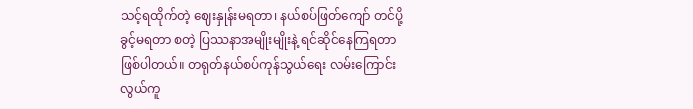သင့်ရထိုက်တဲ့ ဈေးနှုန်းမရတာ၊ နယ်စပ်ဖြတ်ကျော် တင်ပို့ခွင့်မရတာ စတဲ့ ပြဿနာအမျိုးမျိုးနဲ့ ရင်ဆိုင်နေကြရတာ ဖြစ်ပါတယ်။ တရုတ်နယ်စပ်ကုန်သွယ်ရေး လမ်းကြောင်း လွယ်ကူ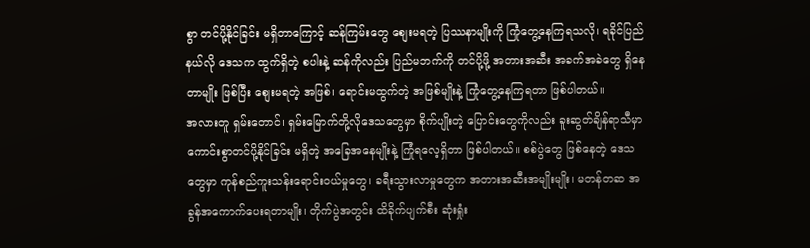စွာ တင်ပို့နိုင်ခြင်း မရှိတာကြောင့် ဆန်ကြမ်းတွေ စျေးမရတဲ့ ပြဿနာမျိုးကို ကြုံတွေ့နေကြရသလို၊ ရခိုင်ပြည်နယ်လို ဒေသက ထွက်ရှိတဲ့ စပါးနဲ့ ဆန်ကိုလည်း ပြည်မဘက်ကို တင်ပို့ဖို့ အတားအဆီး အခက်အခဲတွေ ရှိနေတာမျိုး ဖြစ်ပြီး စျေးမရတဲ့ အဖြစ်၊ ရောင်းမထွက်တဲ့ အဖြစ်မျိုးနဲ့ ကြုံတွေ့နေကြရတာ ဖြစ်ပါတယ်။
အလားတူ ရှမ်းတောင်၊ ရှမ်းမြောက်တို့လိုဒေသတွေမှာ စိုက်ပျိုးတဲ့ ပြောင်းတွေကိုလည်း ခူးဆွတ်ချိန်ရာသီမှာ ကောင်းစွာတင်ပို့နိုင်ခြင်း မရှိတဲ့ အခြေအနေမျိုးနဲ့ ကြုံရလေ့ရှိတာ ဖြစ်ပါတယ်။ စစ်ပွဲတွေ ဖြစ်နေတဲ့ ဒေသတွေမှာ ကုန်စည်ကူးသန်းရောင်းဝယ်မှုတွေ၊ ခရီးသွားလာမှုတွေက အတားအဆီးအမျိုးမျိုး၊ မတန်တဆ အခွန်အကောက်ပေးရတာမျိုး၊ တိုက်ပွဲအတွင်း ထိခိုက်ပျက်စီး ဆုံးရှုံး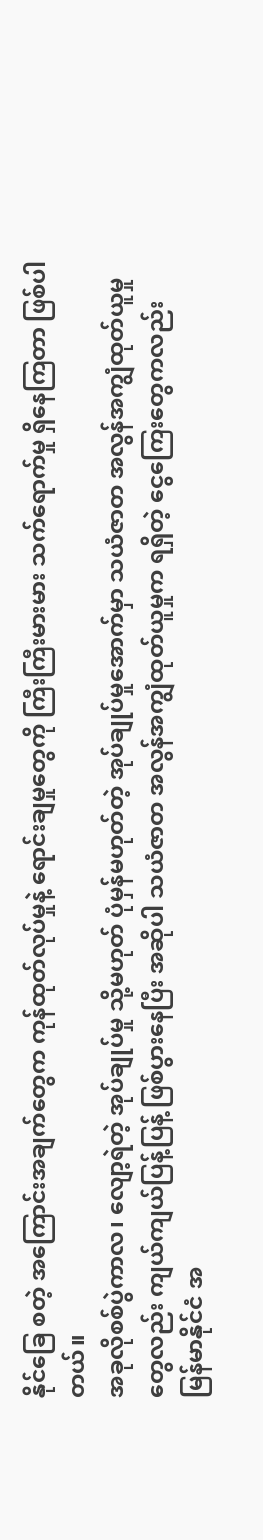နိုင်ခြေ စတဲ့ အကြောင်းအချက်တွေက ကုန်ထုတ်လုပ်မှုနဲ့ ရောင်းချမှုတွေကို ကြီးကြီးမားမား သက်ရောက်မှု ရှိနေကြတာ ဖြစ်ပါတယ်။
အခုလိုစစ်ပွဲကာလ၊ လျော့ရဲတဲ့ အုပ်ချုပ်မှု သို့မဟုတ် ပုံမှန်မဟုတ်တဲ့ အုပ်ချုပ်မှုအောက်မှာ သယံဇာတ အလွန်အကျွံထုတ်ယူမှုတွေလည်း ကျယ်ကျယ်ပြန့်ပြန့် ဖြစ်ပွားနေပြီး အဆိုပါ သယံဇာတ အလွန်အကျွံထုတ်ယူမှုက ရရှိတဲ့ ငွေကြေးတွေကလည်း မြန်မာနိုင်ငံ အ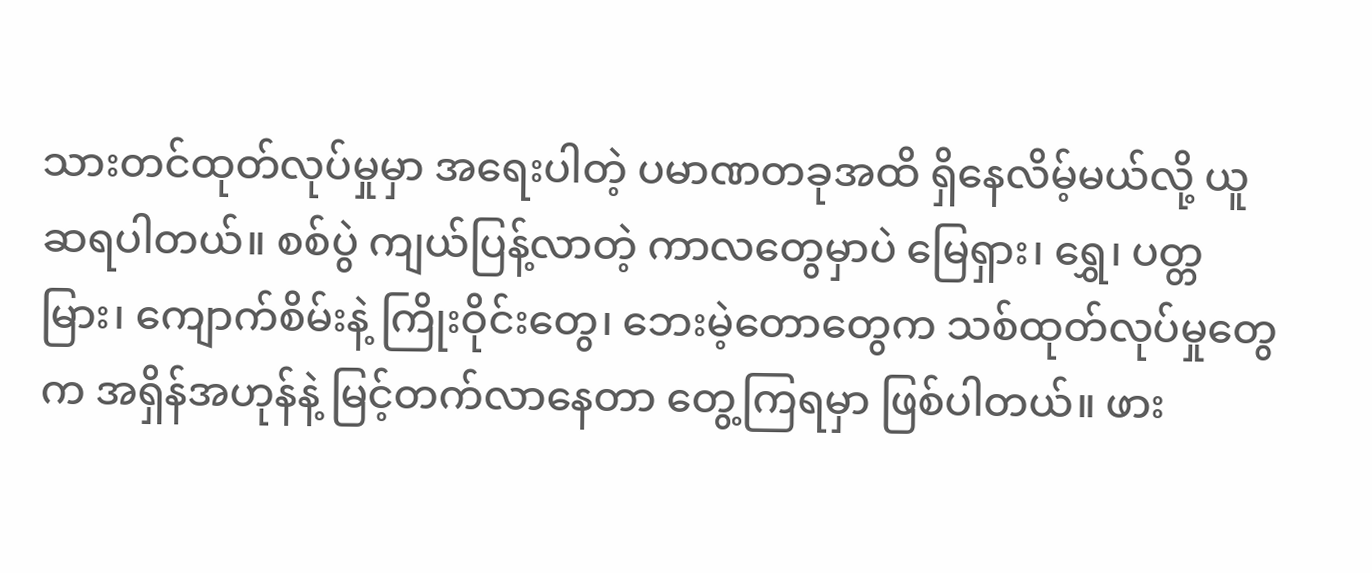သားတင်ထုတ်လုပ်မှုမှာ အရေးပါတဲ့ ပမာဏတခုအထိ ရှိနေလိမ့်မယ်လို့ ယူဆရပါတယ်။ စစ်ပွဲ ကျယ်ပြန့်လာတဲ့ ကာလတွေမှာပဲ မြေရှား၊ ရွှေ၊ ပတ္တမြား၊ ကျောက်စိမ်းနဲ့ ကြိုးဝိုင်းတွေ၊ ဘေးမဲ့တောတွေက သစ်ထုတ်လုပ်မှုတွေက အရှိန်အဟုန်နဲ့ မြင့်တက်လာနေတာ တွေ့ကြရမှာ ဖြစ်ပါတယ်။ ဖား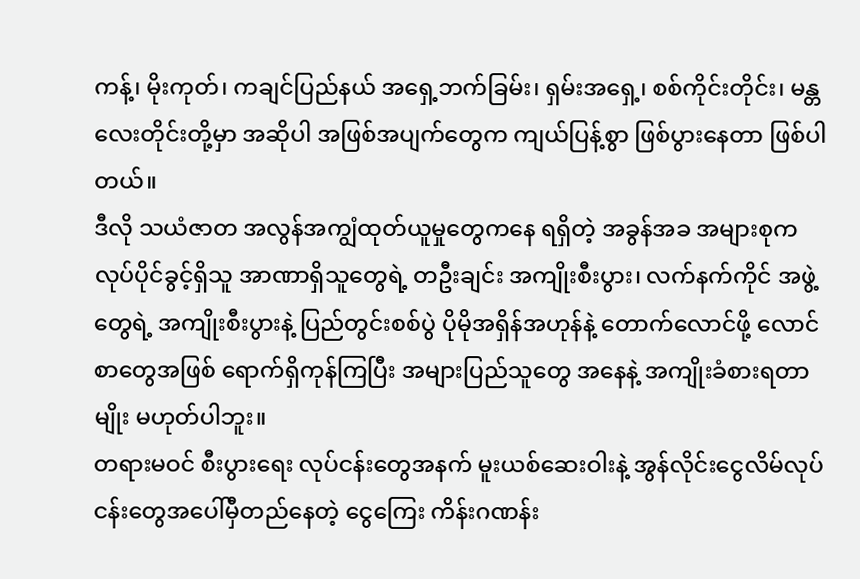ကန့်၊ မိုးကုတ်၊ ကချင်ပြည်နယ် အရှေ့ဘက်ခြမ်း၊ ရှမ်းအရှေ့၊ စစ်ကိုင်းတိုင်း၊ မန္တလေးတိုင်းတို့မှာ အဆိုပါ အဖြစ်အပျက်တွေက ကျယ်ပြန့်စွာ ဖြစ်ပွားနေတာ ဖြစ်ပါတယ်။
ဒီလို သယံဇာတ အလွန်အကျွံထုတ်ယူမှုတွေကနေ ရရှိတဲ့ အခွန်အခ အများစုက လုပ်ပိုင်ခွင့်ရှိသူ အာဏာရှိသူတွေရဲ့ တဦးချင်း အကျိုးစီးပွား၊ လက်နက်ကိုင် အဖွဲ့တွေရဲ့ အကျိုးစီးပွားနဲ့ ပြည်တွင်းစစ်ပွဲ ပိုမိုအရှိန်အဟုန်နဲ့ တောက်လောင်ဖို့ လောင်စာတွေအဖြစ် ရောက်ရှိကုန်ကြပြီး အများပြည်သူတွေ အနေနဲ့ အကျိုးခံစားရတာမျိုး မဟုတ်ပါဘူး။
တရားမဝင် စီးပွားရေး လုပ်ငန်းတွေအနက် မူးယစ်ဆေးဝါးနဲ့ အွန်လိုင်းငွေလိမ်လုပ်ငန်းတွေအပေါ်မှီတည်နေတဲ့ ငွေကြေး ကိန်းဂဏန်း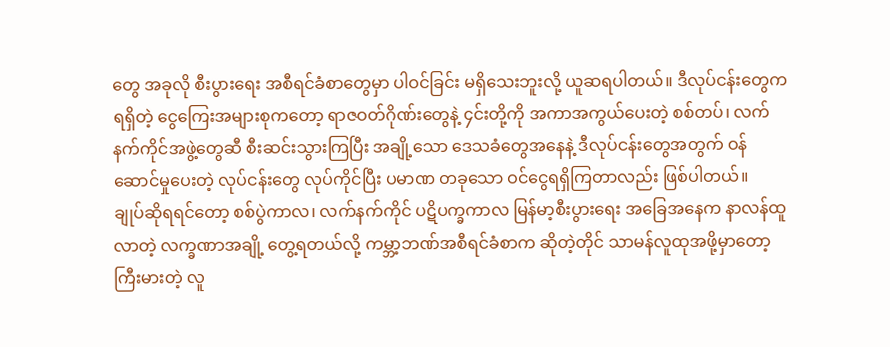တွေ အခုလို စီးပွားရေး အစီရင်ခံစာတွေမှာ ပါဝင်ခြင်း မရှိသေးဘူးလို့ ယူဆရပါတယ်။ ဒီလုပ်ငန်းတွေက ရရှိတဲ့ ငွေကြေးအများစုကတော့ ရာဇဝတ်ဂိုဏ်းတွေနဲ့ ၄င်းတို့ကို အကာအကွယ်ပေးတဲ့ စစ်တပ်၊ လက်နက်ကိုင်အဖွဲ့တွေဆီ စီးဆင်းသွားကြပြီး အချို့သော ဒေသခံတွေအနေနဲ့ ဒီလုပ်ငန်းတွေအတွက် ဝန်ဆောင်မှုပေးတဲ့ လုပ်ငန်းတွေ လုပ်ကိုင်ပြီး ပမာဏ တခုသော ဝင်ငွေရရှိကြတာလည်း ဖြစ်ပါတယ်။
ချုပ်ဆိုရရင်တော့ စစ်ပွဲကာလ၊ လက်နက်ကိုင် ပဋိပက္ခကာလ မြန်မာ့စီးပွားရေး အခြေအနေက နာလန်ထူလာတဲ့ လက္ခဏာအချို့ တွေ့ရတယ်လို့ ကမ္ဘာ့ဘဏ်အစီရင်ခံစာက ဆိုတဲ့တိုင် သာမန်လူထုအဖို့မှာတော့ ကြီးမားတဲ့ လူ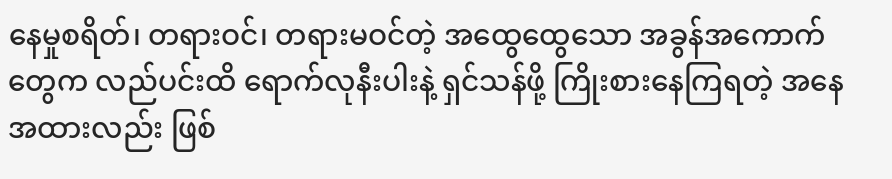နေမှုစရိတ်၊ တရားဝင်၊ တရားမဝင်တဲ့ အထွေထွေသော အခွန်အကောက်တွေက လည်ပင်းထိ ရောက်လုနီးပါးနဲ့ ရှင်သန်ဖို့ ကြိုးစားနေကြရတဲ့ အနေအထားလည်း ဖြစ်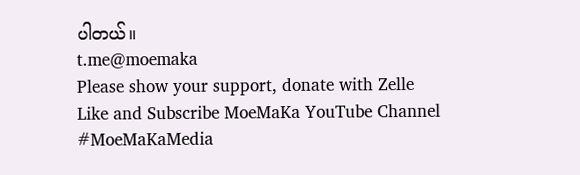ပါတယ်။
t.me@moemaka
Please show your support, donate with Zelle
Like and Subscribe MoeMaKa YouTube Channel
#MoeMaKaMedia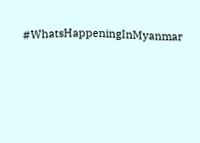#WhatsHappeningInMyanmar